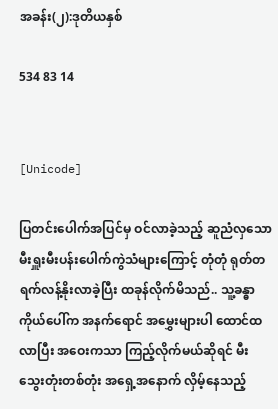အခန်း(၂):ဒုတိယနှစ်

534 83 14


[Unicode]

ပြတင်းပေါက်အပြင်မှ ဝင်လာခဲ့သည့် ဆူညံလှသော မီးရှူးမီးပန်းပေါက်ကွဲသံများကြောင့် တုံတုံ ရုတ်တရက်လန့်နိုးလာခဲ့ပြီး ထခုန်လိုက်မိသည်.. သူ့ခန္ဓာကိုယ်ပေါ်က အနက်ရောင် အမွှေးများပါ ထောင်ထလာပြီး အဝေးကသာ ကြည့်လိုက်မယ်ဆိုရင် မီးသွေးတုံးတစ်တုံး အရှေ့အနောက် လှိမ့်နေသည့်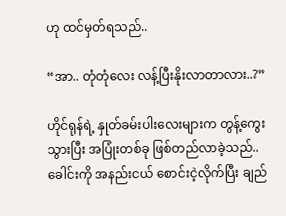ဟု ထင်မှတ်ရသည်..

“အာ.. တုံတုံလေး လန့်ပြီးနိုးလာတာလား..?”

ဟိုင်ရုန်ရဲ့ နှုတ်ခမ်းပါးလေးများက တွန့်ကွေးသွားပြီး အပြုံးတစ်ခု ဖြစ်တည်လာခဲ့သည်.. ခေါင်းကို အနည်းငယ် စောင်းငဲ့လိုက်ပြီး ချည်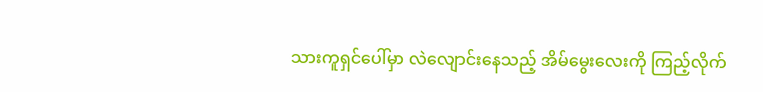သားကူရှင်ပေါ်မှာ လဲလျောင်းနေသည့် အိမ်မွေးလေးကို ကြည့်လိုက်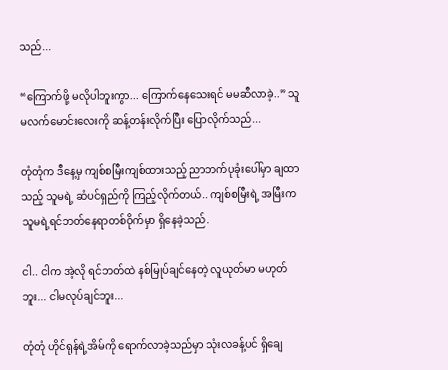သည်...

“ကြောက်ဖို့ မလိုပါဘူးကွာ... ကြောက်နေသေးရင် မမဆီလာခဲ့..” သူမလက်မောင်းလေးကို ဆန့်တန်းလိုက်ပြီး ပြောလိုက်သည်...

တုံတုံက ဒီနေ့မှ ကျစ်စမြီးကျစ်ထားသည့် ညာဘက်ပုခုံးပေါ်မှာ ချထာသည့် သူမရဲ့ ဆံပင်ရှည်ကို ကြည့်လိုက်တယ်.. ကျစ်စမြီးရဲ့ အမြီးက သူမရဲ့ရင်ဘတ်နေရာတစ်ဝိုက်မှာ ရှိနေခဲ့သည်.

ငါ.. ငါက အဲ့လို ရင်ဘတ်ထဲ နစ်မြုပ်ချင်နေတဲ့ လူယုတ်မာ မဟုတ်ဘူး... ငါမလုပ်ချင်ဘူး...

တုံတုံ ဟိုင်ရုန်ရဲ့အိမ်ကို ရောက်လာခဲ့သည်မှာ သုံးလခန့်ပင် ရှိချေ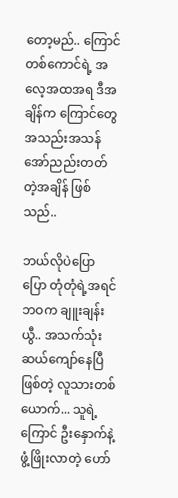တော့မည်.. ကြောင်တစ်ကောင်ရဲ့ အလေ့အထအရ ဒီအချိန်က ကြောင်တွေ အသည်းအသန် အော်ညည်းတတ်တဲ့အချိန် ဖြစ်သည်..

ဘယ်လိုပဲပြောပြော တုံတုံရဲ့အရင်ဘဝက ချူးချန်းယွီ.. အသက်သုံးဆယ်ကျော်နေပြီဖြစ်တဲ့ လူသားတစ်ယောက်... သူရဲ့ကြောင် ဦးနှောက်နဲ့ ဖွံ့ဖြိုးလာတဲ့ ဟော်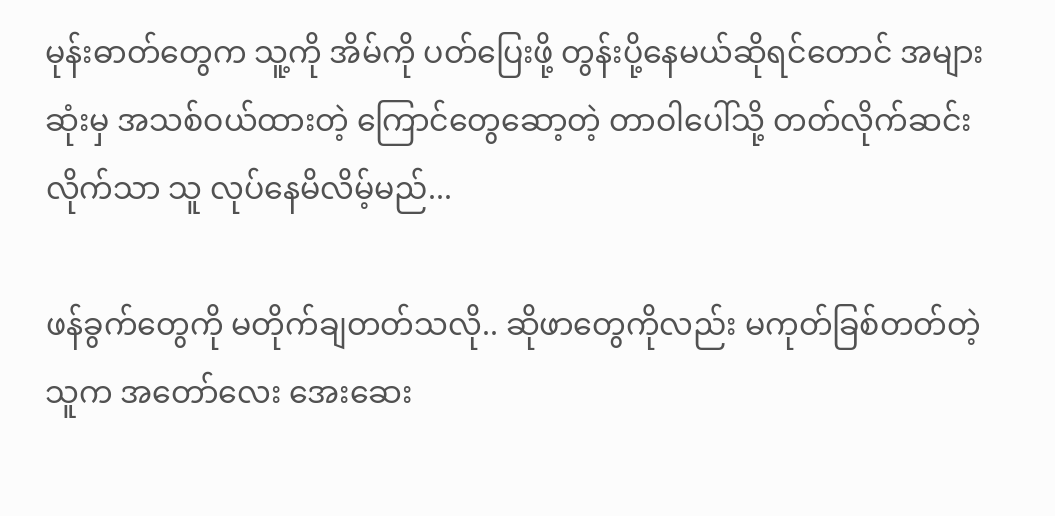မုန်းဓာတ်တွေက သူ့ကို အိမ်ကို ပတ်ပြေးဖို့ တွန်းပို့နေမယ်ဆိုရင်တောင် အများဆုံးမှ အသစ်ဝယ်ထားတဲ့ ကြောင်တွေဆော့တဲ့ တာဝါပေါ်သို့ တတ်လိုက်ဆင်းလိုက်သာ သူ လုပ်နေမိလိမ့်မည်...

ဖန်ခွက်တွေကို မတိုက်ချတတ်သလို.. ဆိုဖာတွေကိုလည်း မကုတ်ခြစ်တတ်တဲ့သူက အတော်လေး အေးဆေး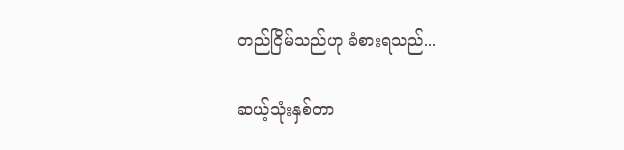တည်ငြိမ်သည်ဟု ခံစားရသည်...

ဆယ့်သုံးနှစ်တာ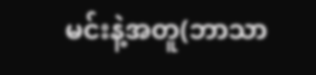မင်းနဲ့အတူ(ဘာသာ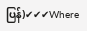ပြန်)✔✔✔Where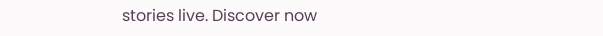stories live. Discover now